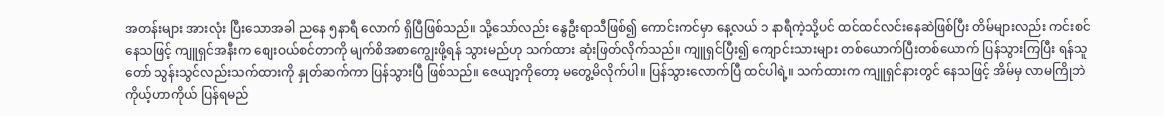အတန်းများ အားလုံး ပြီးသောအခါ ညနေ ၅နာရီ လောက် ရှိပြီဖြစ်သည်။ သို့သော်လည်း နွေဦးရာသီဖြစ်၍ ကောင်းကင်မှာ နေ့လယ် ၁ နာရီကဲ့သို့ပင် ထင်ထင်လင်းနေဆဲဖြစ်ပြီး တိမ်များလည်း ကင်းစင်နေသဖြင့် ကျူရှင်အနီးက စျေးဝယ်စင်တာကို မျက်စိအစာကျွေးဖို့ရန် သွားမည်ဟု သက်ထား ဆုံးဖြတ်လိုက်သည်။ ကျူရှင်ပြီး၍ ကျောင်းသားများ တစ်ယောက်ပြီးတစ်ယောက် ပြန်သွားကြပြီး ရန်သူတော် သွန်းသွင်လည်းသက်ထားကို နှုတ်ဆက်ကာ ပြန်သွားပြီ ဖြစ်သည်။ ဇေယျာ့ကိုတော့ မတွေ့မိလိုက်ပါ။ ပြန်သွားလောက်ပြီ ထင်ပါရဲ့။ သက်ထားက ကျူရှင်နားတွင် နေသဖြင့် အိမ်မှ လာမကြိုဘဲ ကိုယ့်ဟာကိုယ် ပြန်ရမည်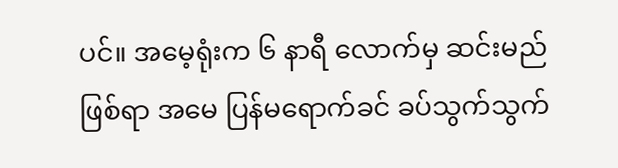ပင်။ အမေ့ရုံးက ၆ နာရီ လောက်မှ ဆင်းမည် ဖြစ်ရာ အမေ ပြန်မရောက်ခင် ခပ်သွက်သွက်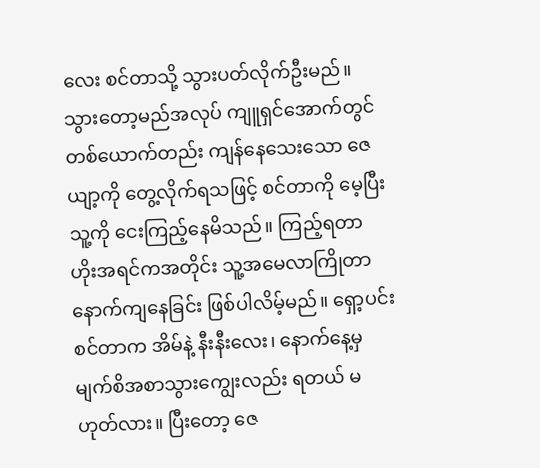လေး စင်တာသို့ သွားပတ်လိုက်ဦးမည်။
သွားတော့မည်အလုပ် ကျူရှင်အောက်တွင် တစ်ယောက်တည်း ကျန်နေသေးသော ဇေယျာ့ကို တွေ့လိုက်ရသဖြင့် စင်တာကို မေ့ပြီး သူ့ကို ငေးကြည့်နေမိသည်။ ကြည့်ရတာ ဟိုးအရင်ကအတိုင်း သူ့အမေလာကြိုတာ နောက်ကျနေခြင်း ဖြစ်ပါလိမ့်မည်။ ရှော့ပင်းစင်တာက အိမ်နဲ့ နီးနီးလေး၊ နောက်နေ့မှ မျက်စိအစာသွားကျွေးလည်း ရတယ် မဟုတ်လား။ ပြီးတော့ ဇေ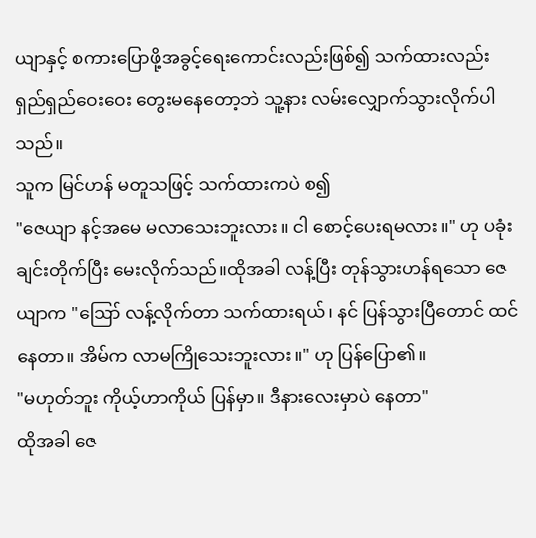ယျာနှင့် စကားပြောဖို့အခွင့်ရေးကောင်းလည်းဖြစ်၍ သက်ထားလည်း ရှည်ရှည်ဝေးဝေး တွေးမနေတော့ဘဲ သူ့နား လမ်းလျှောက်သွားလိုက်ပါသည်။
သူက မြင်ဟန် မတူသဖြင့် သက်ထားကပဲ စ၍
"ဇေယျာ နင့်အမေ မလာသေးဘူးလား။ ငါ စောင့်ပေးရမလား။" ဟု ပခုံးချင်းတိုက်ပြီး မေးလိုက်သည်။ထိုအခါ လန့်ပြီး တုန်သွားဟန်ရသော ဇေယျာက "ဪ လန့်လိုက်တာ သက်ထားရယ်၊ နင် ပြန်သွားပြီတောင် ထင်နေတာ။ အိမ်က လာမကြိုသေးဘူးလား။" ဟု ပြန်ပြော၏။
"မဟုတ်ဘူး ကိုယ့်ဟာကိုယ် ပြန်မှာ။ ဒီနားလေးမှာပဲ နေတာ"
ထိုအခါ ဇေ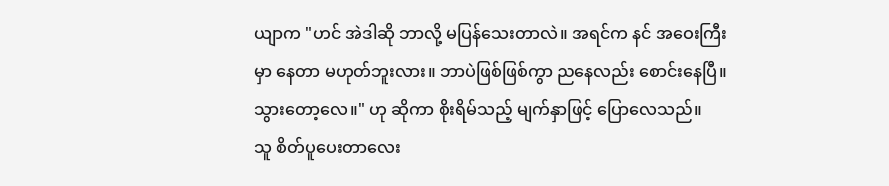ယျာက "ဟင် အဲဒါဆို ဘာလို့ မပြန်သေးတာလဲ။ အရင်က နင် အဝေးကြီးမှာ နေတာ မဟုတ်ဘူးလား။ ဘာပဲဖြစ်ဖြစ်ကွာ ညနေလည်း စောင်းနေပြီ။ သွားတော့လေ။" ဟု ဆိုကာ စိုးရိမ်သည့် မျက်နှာဖြင့် ပြောလေသည်။
သူ စိတ်ပူပေးတာလေး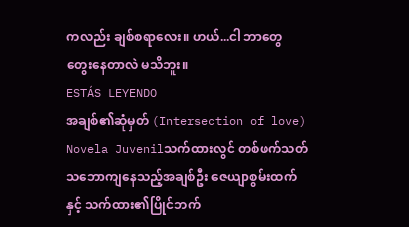ကလည်း ချစ်စရာလေး။ ဟယ်...ငါ ဘာတွေ တွေးနေတာလဲ မသိဘူး။
ESTÁS LEYENDO
အချစ်၏ဆုံမှတ် (Intersection of love)
Novela Juvenilသက်ထားလွင် တစ်ဖက်သတ်သဘောကျနေသည့်အချစ်ဦး ဇေယျာစွမ်းထက် နှင့် သက်ထား၏ပြိုင်ဘက်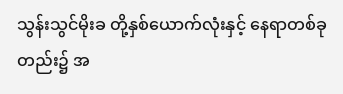သွန်းသွင်မိုးခ တို့နှစ်ယောက်လုံးနှင့် နေရာတစ်ခုတည်း၌ အ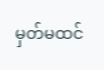မှတ်မထင်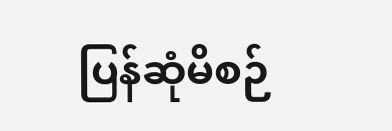ပြန်ဆုံမိစဉ်